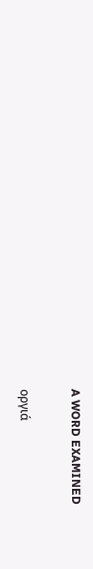A WORD EXAMINED

οργιά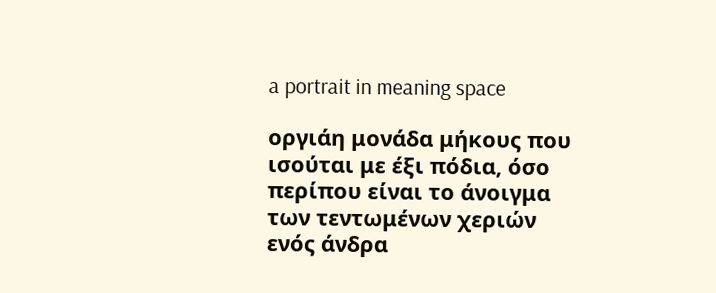a portrait in meaning space

οργιάη μονάδα μήκους που ισούται με έξι πόδια, όσο περίπου είναι το άνοιγμα των τεντωμένων χεριών ενός άνδρα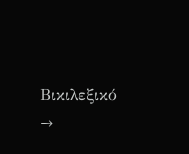Βικιλεξικό →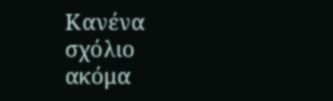Κανένα σχόλιο ακόμα